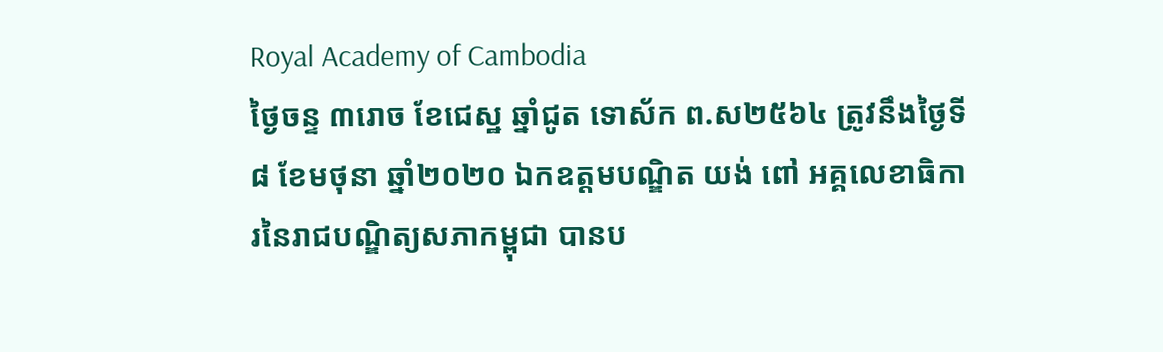Royal Academy of Cambodia
ថ្ងៃចន្ទ ៣រោច ខែជេស្ឋ ឆ្នាំជូត ទោស័ក ព.ស២៥៦៤ ត្រូវនឹងថ្ងៃទី៨ ខែមថុនា ឆ្នាំ២០២០ ឯកឧត្តមបណ្ឌិត យង់ ពៅ អគ្គលេខាធិការនៃរាជបណ្ឌិត្យសភាកម្ពុជា បានប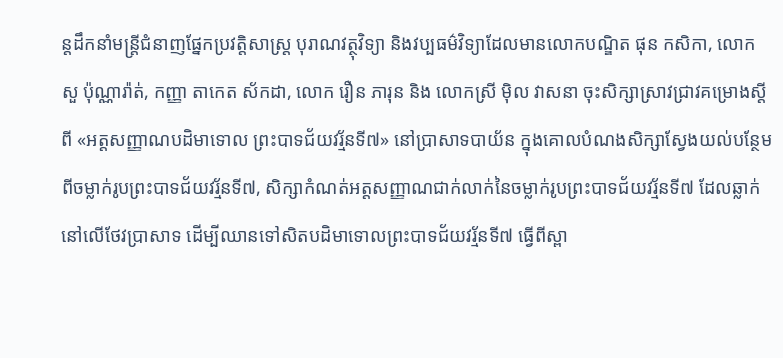ន្តដឹកនាំមន្រ្តីជំនាញផ្នែកប្រវត្តិសាស្ត្រ បុរាណវត្ថុវិទ្យា និងវប្បធម៌វិទ្យាដែលមានលោកបណ្ឌិត ផុន កសិកា, លោក សួ ប៉ុណ្ណារ៉ាត់, កញ្ញា តាកេត ស័កដា, លោក រឿន ភារុន និង លោកស្រី ម៉ិល វាសនា ចុះសិក្សាស្រាវជ្រាវគម្រោងស្ដីពី «អត្តសញ្ញាណបដិមាទោល ព្រះបាទជ័យវរ្ម័នទី៧» នៅប្រាសាទបាយ័ន ក្នុងគោលបំណងសិក្សាស្វែងយល់បន្ថែមពីចម្លាក់រូបព្រះបាទជ័យវរ្ម័នទី៧, សិក្សាកំណត់អត្តសញ្ញាណជាក់លាក់នៃចម្លាក់រូបព្រះបាទជ័យវរ្ម័នទី៧ ដែលឆ្លាក់នៅលើថែវប្រាសាទ ដើម្បីឈានទៅសិតបដិមាទោលព្រះបាទជ័យវរ្ម័នទី៧ ធ្វើពីស្ពា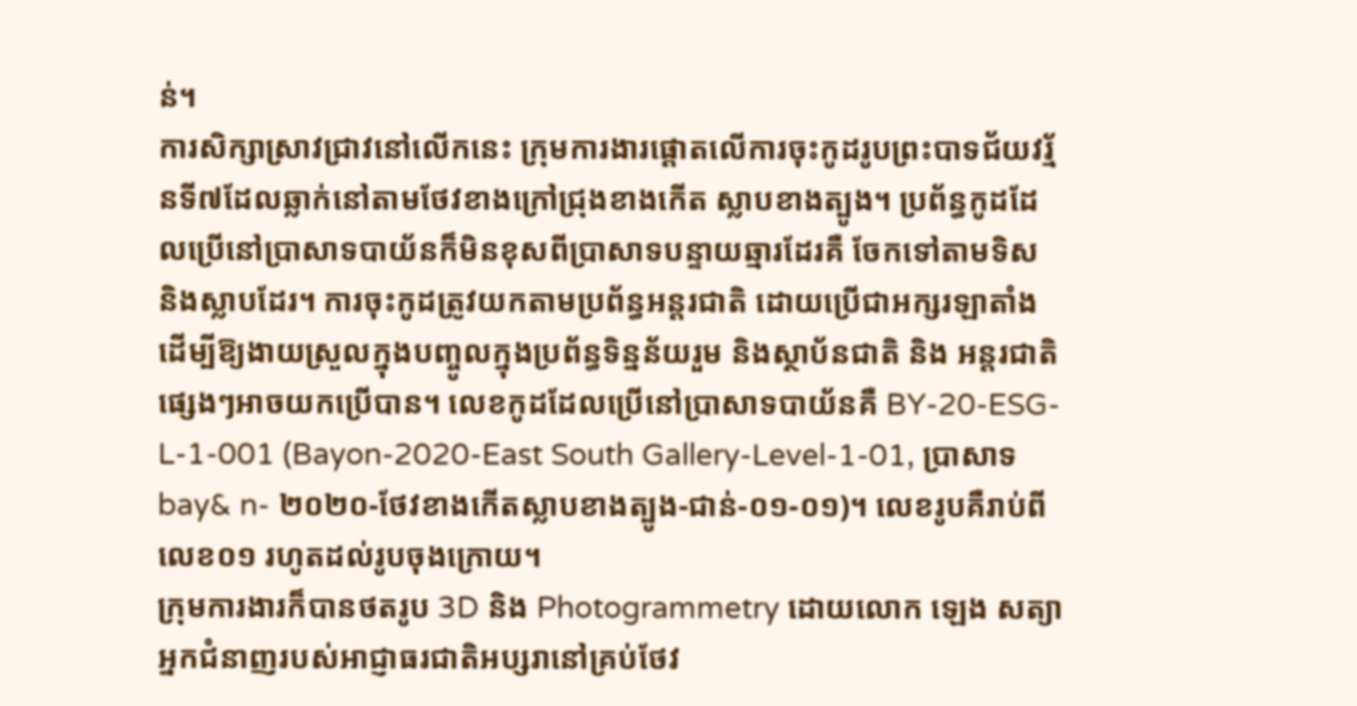ន់។
ការសិក្សាស្រាវជ្រាវនៅលើកនេះ ក្រុមការងារផ្ដោតលើការចុះកូដរូបព្រះបាទជ័យវរ្ម័នទី៧ដែលឆ្លាក់នៅតាមថែវខាងក្រៅជ្រុងខាងកើត ស្លាបខាងត្បូង។ ប្រព័ន្ធកូដដែលប្រើនៅប្រាសាទបាយ័នក៏មិនខុសពីប្រាសាទបន្ទាយឆ្មារដែរគឺ ចែកទៅតាមទិស និងស្លាបដែរ។ ការចុះកូដត្រូវយកតាមប្រព័ន្ធអន្ដរជាតិ ដោយប្រើជាអក្សរឡាតាំង ដើម្បីឱ្យងាយស្រួលក្នុងបញ្ចូលក្នុងប្រព័ន្ធទិន្នន័យរួម និងស្ថាប័នជាតិ និង អន្ដរជាតិផ្សេងៗអាចយកប្រើបាន។ លេខកូដដែលប្រើនៅប្រាសាទបាយ័នគឺ BY-20-ESG-L-1-001 (Bayon-2020-East South Gallery-Level-1-01, ប្រាសាទbay& n- ២០២០-ថែវខាងកើតស្លាបខាងត្បូង-ជាន់-០១-០១)។ លេខរូបគឺរាប់ពីលេខ០១ រហូតដល់រូបចុងក្រោយ។
ក្រុមការងារក៏បានថតរូប 3D និង Photogrammetry ដោយលោក ឡេង សត្យា អ្នកជំនាញរបស់អាជ្ញាធរជាតិអប្សរានៅគ្រប់ថែវ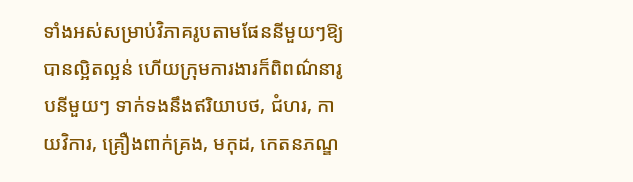ទាំងអស់សម្រាប់វិភាគរូបតាមផែននីមួយៗឱ្យបានល្អិតល្អន់ ហើយក្រុមការងារក៏ពិពណ៌នារូបនីមួយៗ ទាក់ទងនឹងឥរិយាបថ, ជំហរ, កាយវិការ, គ្រឿងពាក់គ្រង, មកុដ, កេតនភណ្ឌ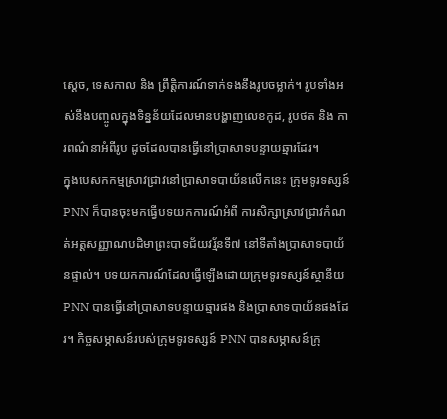ស្ដេច, ទេសកាល និង ព្រឹត្តិការណ៍ទាក់ទងនឹងរូបចម្លាក់។ រូបទាំងអស់នឹងបញ្ចូលក្នុងទិន្នន័យដែលមានបង្ហាញលេខកូដ, រូបថត និង ការពណ៌នាអំពីរូប ដូចដែលបានធ្វើនៅប្រាសាទបន្ទាយឆ្មារដែរ។
ក្នុងបេសកកម្មស្រាវជ្រាវនៅប្រាសាទបាយ័នលើកនេះ ក្រុមទូរទស្សន៍ PNN ក៏បានចុះមកធ្វើបទយកការណ៍អំពី ការសិក្សាស្រាវជ្រាវកំណត់អត្តសញ្ញាណបដិមាព្រះបាទជ័យវរ្ម័នទី៧ នៅទីតាំងប្រាសាទបាយ័នផ្ទាល់។ បទយកការណ៍ដែលធ្វើឡើងដោយក្រុមទូរទស្សន៍ស្ថានីយ PNN បានធ្វើនៅប្រាសាទបន្ទាយឆ្មារផង និងប្រាសាទបាយ័នផងដែរ។ កិច្ចសម្ភាសន៍របស់ក្រុមទូរទស្សន៍ PNN បានសម្ភាសន៍ក្រុ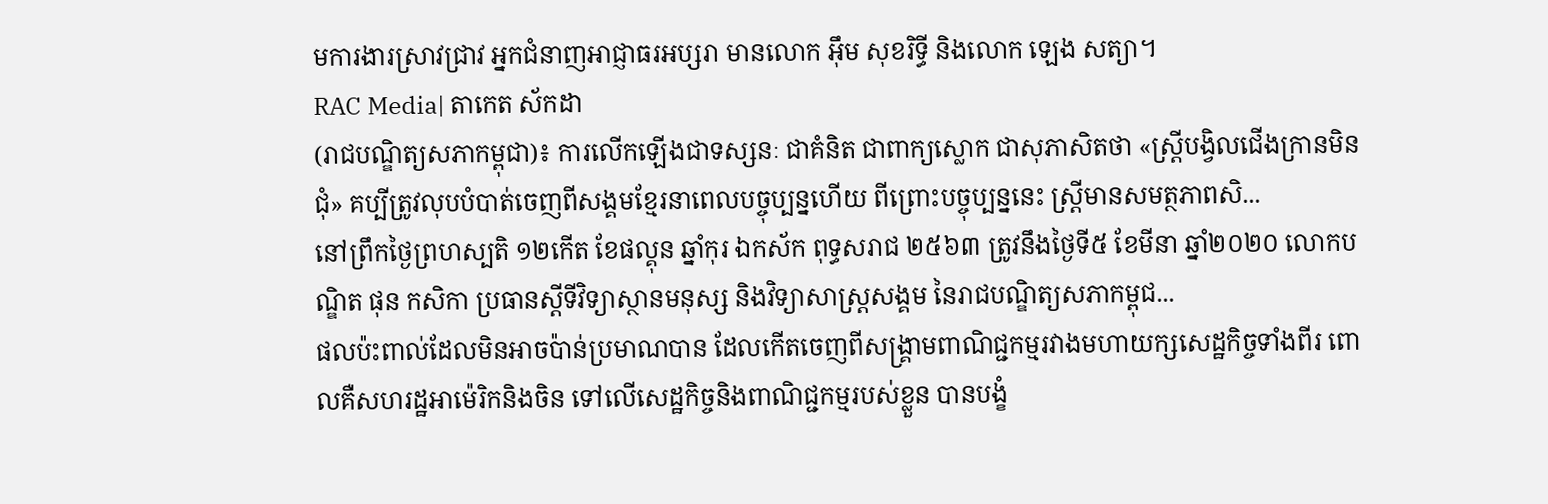មការងារស្រាវជ្រាវ អ្នកជំនាញអាជ្ញាធរអប្សរា មានលោក អ៊ឹម សុខរិទ្ធី និងលោក ឡេង សត្យា។
RAC Media| តាកេត ស័កដា
(រាជបណ្ឌិត្យសភាកម្ពុជា)៖ ការលើកឡើងជាទស្សនៈ ជាគំនិត ជាពាក្យស្លោក ជាសុភាសិតថា «ស្ត្រីបង្វិលជើងក្រានមិនជុំ» គប្បីត្រូវលុបបំបាត់ចេញពីសង្គមខ្មែរនាពេលបច្ចុប្បន្នហើយ ពីព្រោះបច្ចុប្បន្ននេះ ស្ត្រីមានសមត្ថភាពសិ...
នៅព្រឹកថ្ងៃព្រហស្បតិ ១២កើត ខែផល្គុន ឆ្នាំកុរ ឯកស័ក ពុទ្ធសរាជ ២៥៦៣ ត្រូវនឹងថ្ងៃទី៥ ខែមីនា ឆ្នាំ២០២០ លោកបណ្ឌិត ផុន កសិកា ប្រធានស្ដីទីវិទ្យាស្ថានមនុស្ស និងវិទ្យាសាស្ត្រសង្គម នៃរាជបណ្ឌិត្យសភាកម្ពុជ...
ផលប៉ះពាល់ដែលមិនអាចប៉ាន់ប្រមាណបាន ដែលកើតចេញពីសង្គ្រាមពាណិជ្ជកម្មរវាងមហាយក្សសេដ្ឋកិច្ចទាំងពីរ ពោលគឺសហរដ្ឋអាម៉េរិកនិងចិន ទៅលើសេដ្ឋកិច្ចនិងពាណិជ្ជកម្មរបស់ខ្លួន បានបង្ខំ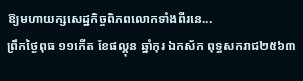ឱ្យមហាយក្សសេដ្ឋកិច្ចពិភពលោកទាំងពីរនេ...
ព្រឹកថ្ងៃពុធ ១១កើត ខែផល្គុន ឆ្នាំកុរ ឯកស័ក ពុទ្ធសករាជ២៥៦៣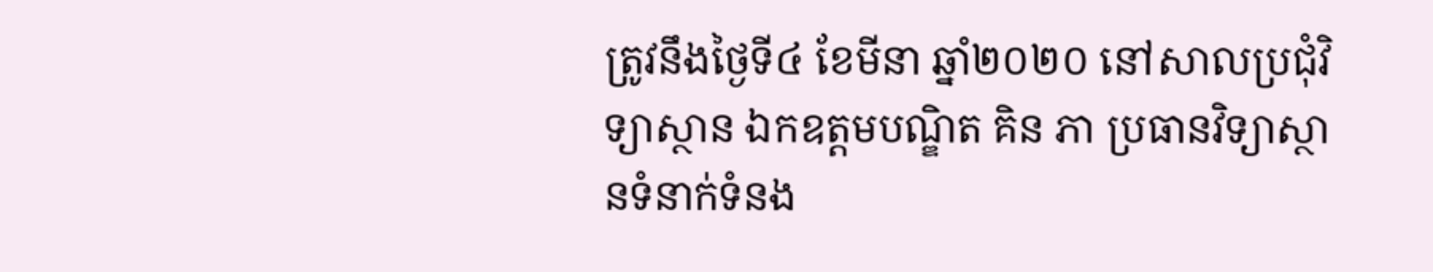ត្រូវនឹងថ្ងៃទី៤ ខែមីនា ឆ្នាំ២០២០ នៅសាលប្រជុំវិទ្យាស្ថាន ឯកឧត្តមបណ្ឌិត គិន ភា ប្រធានវិទ្យាស្ថានទំនាក់ទំនង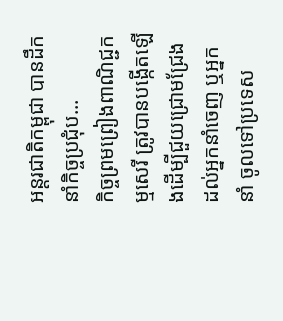អន្តរជាតិកម្ពុជា បានដឹកនាំកិច្ចប្រជុំប...
កិច្ចព្រមព្រៀងពាណិជ្ជកម្មសេរី ត្រូវបានបង្កើតឡើងដើម្បីជួយជ្រោមជ្រែងដល់អ្នកនាំចេញ ឬអ្នកនាំ ចូលទៅប្រទេស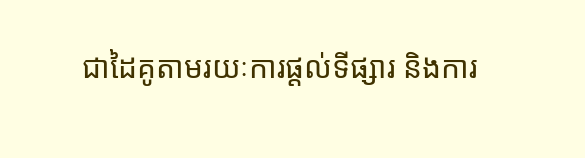ជាដៃគូតាមរយៈការផ្តល់ទីផ្សារ និងការ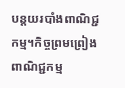បន្តយរបាំងពាណិជ្ជកម្ម។កិច្ចព្រមព្រៀងពាណិជ្ជកម្ម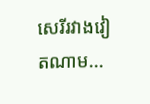សេរីរវាងវៀតណាម...